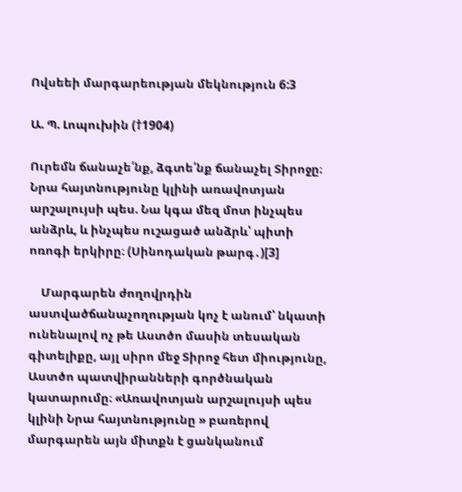Ովսեեի մարգարեության մեկնություն 6:3

Ա. Պ. Լոպուխին (†1904)

Ուրեմն ճանաչե՛նք, ձգտե՛նք ճանաչել Տիրոջը։ Նրա հայտնությունը կլինի առավոտյան արշալույսի պես. Նա կգա մեզ մոտ ինչպես անձրև, և ինչպես ուշացած անձրև՝ պիտի ոռոգի երկիրը։ (Սինոդական թարգ․)[3]

    Մարգարեն ժողովրդին աստվածճանաչողության կոչ է անում՝ նկատի ունենալով ոչ թե Աստծո մասին տեսական գիտելիքը, այլ սիրո մեջ Տիրոջ հետ միությունը, Աստծո պատվիրանների գործնական կատարումը։ «Առավոտյան արշալույսի պես կլինի Նրա հայտնությունը » բառերով մարգարեն այն միտքն է ցանկանում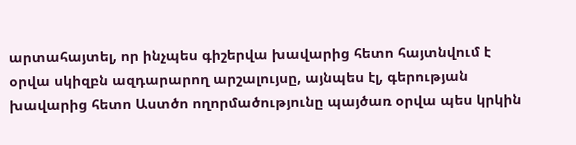արտահայտել, որ ինչպես գիշերվա խավարից հետո հայտնվում է օրվա սկիզբն ազդարարող արշալույսը, այնպես էլ, գերության խավարից հետո Աստծո ողորմածությունը պայծառ օրվա պես կրկին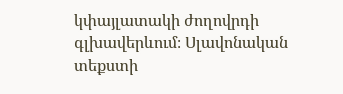կփայլատակի ժողովրդի գլխավերևում։ Սլավոնական տեքստի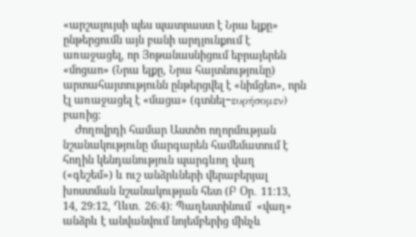«արշալույսի պես պատրաստ է Նրա ելքը» ընթերցումն այն բանի արդյունքում է առաջացել, որ Յոթանասնիցում եբրայերեն «մոցաո» (Նրա ելքը, Նրա հայտնությունը) արտահայտությունն ընթերցվել է «նիմցեո», որն էլ առաջացել է «մացա» (գտնել−ευρήσομεν) բառից։
    Ժողովրդի համար Աստծո ողորմության նշանակությունը մարգարեն համեմատում է հողին կենդանություն պարգևող վաղ («գեշեմ») և ուշ անձրևների վերաբերյալ խոստման նշանակության հետ (Բ Օր․ 11։13, 14, 29։12, Ղևտ․ 26։4)։ Պաղեստինում  «վաղ» անձրև է անվանվում նոյեմբերից մինչև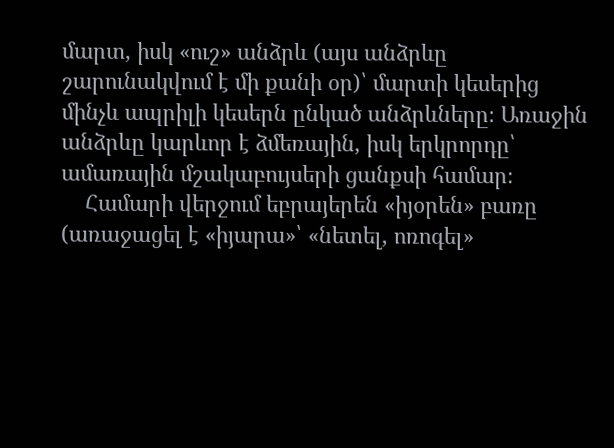մարտ, իսկ «ուշ» անձրև (այս անձրևը շարունակվում է մի քանի օր)՝ մարտի կեսերից մինչև ապրիլի կեսերն ընկած անձրևները։ Առաջին անձրևը կարևոր է ձմեռային, իսկ երկրորդը՝ ամառային մշակաբույսերի ցանքսի համար։
    Համարի վերջում եբրայերեն «իյօրեն» բառը (առաջացել է «իյարա»՝ «նետել, ոռոգել»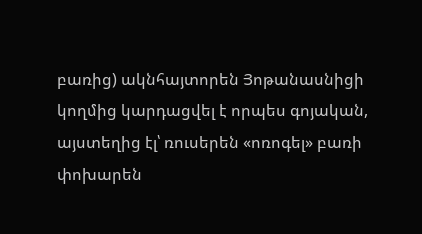բառից) ակնհայտորեն Յոթանասնիցի կողմից կարդացվել է որպես գոյական, այստեղից էլ՝ ռուսերեն «ոռոգել» բառի փոխարեն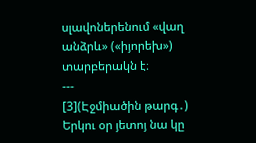սլավոներենում «վաղ անձրև» («իյորեխ»)  տարբերակն է։
---
[3](Էջմիածին թարգ․) Երկու օր յետոյ նա կը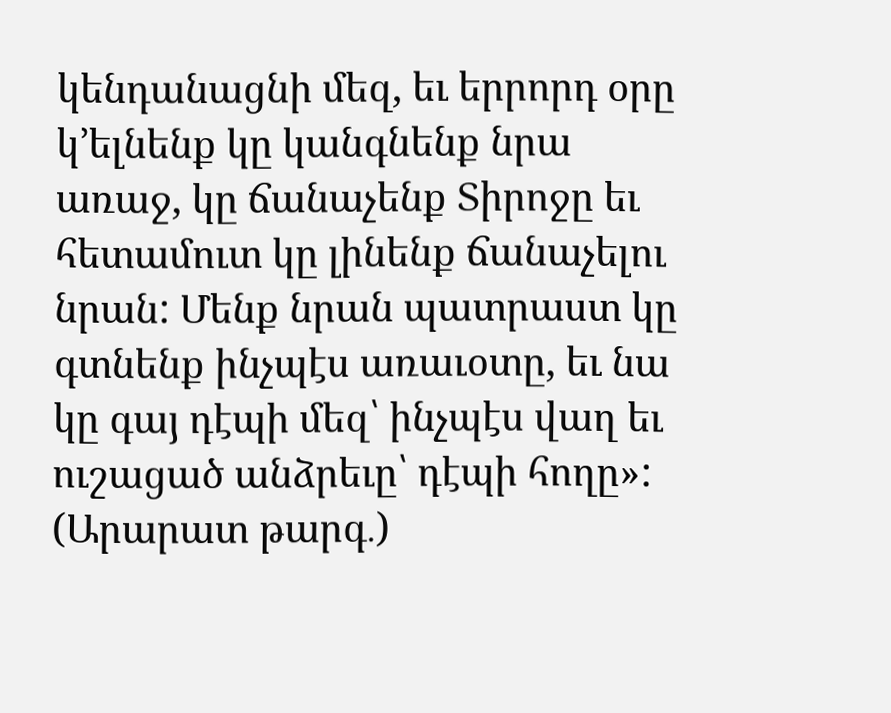կենդանացնի մեզ, եւ երրորդ օրը կ՚ելնենք կը կանգնենք նրա առաջ, կը ճանաչենք Տիրոջը եւ հետամուտ կը լինենք ճանաչելու նրան: Մենք նրան պատրաստ կը գտնենք ինչպէս առաւօտը, եւ նա կը գայ դէպի մեզ՝ ինչպէս վաղ եւ ուշացած անձրեւը՝ դէպի հողը»:
(Արարատ թարգ․)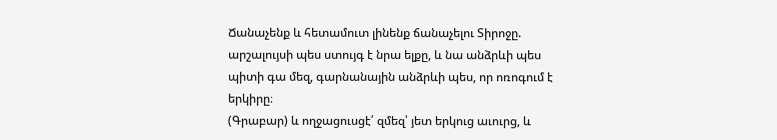Ճանաչենք և հետամուտ լինենք ճանաչելու Տիրոջը. արշալույսի պես ստույգ է նրա ելքը, և նա անձրևի պես պիտի գա մեզ, գարնանային անձրևի պես, որ ոռոգում է երկիրը։
(Գրաբար) և ողջացուսցէ՛ զմեզ՝ յետ երկուց աւուրց, և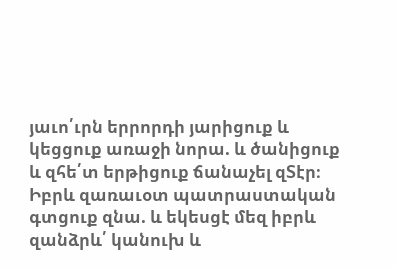յաւո՛ւրն երրորդի յարիցուք և կեցցուք առաջի նորա. և ծանիցուք և զհե՛տ երթիցուք ճանաչել զՏէր։ Իբրև զառաւօտ պատրաստական գտցուք զնա. և եկեսցէ մեզ իբրև զանձրև՛ կանուխ և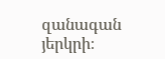զանագան յերկրի։